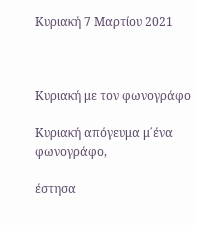Κυριακή 7 Μαρτίου 2021



Κυριακή με τον φωνογράφο

Κυριακή απόγευμα μ΄ένα φωνογράφο,

έστησα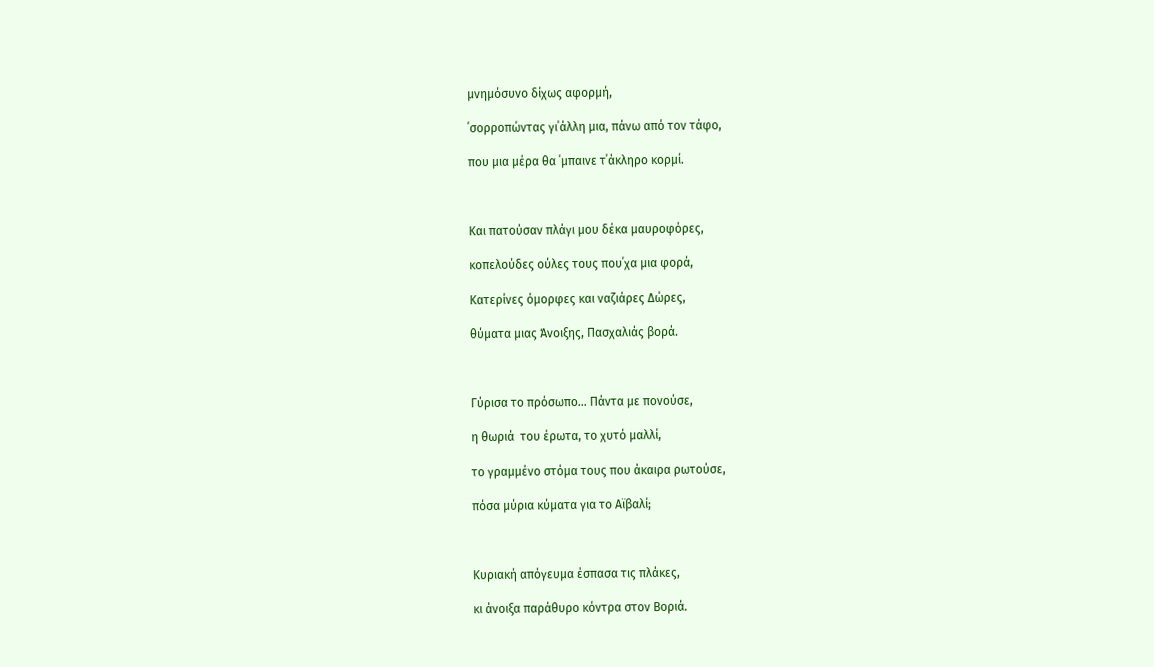μνημόσυνο δίχως αφορμή,

΄σορροπώντας γι΄άλλη μια, πάνω από τον τάφο,

που μια μέρα θα ΄μπαινε τ΄άκληρο κορμί.



Και πατούσαν πλάγι μου δέκα μαυροφόρες,

κοπελούδες ούλες τους που΄χα μια φορά,

Κατερίνες όμορφες και ναζιάρες Δώρες,

θύματα μιας Άνοιξης, Πασχαλιάς βορά.



Γύρισα το πρόσωπο… Πάντα με πονούσε,

η θωριά  του έρωτα, το χυτό μαλλί,

το γραμμένο στόμα τους που άκαιρα ρωτούσε,

πόσα μύρια κύματα για το Αϊβαλί;



Κυριακή απόγευμα έσπασα τις πλάκες,

κι άνοιξα παράθυρο κόντρα στον Βοριά.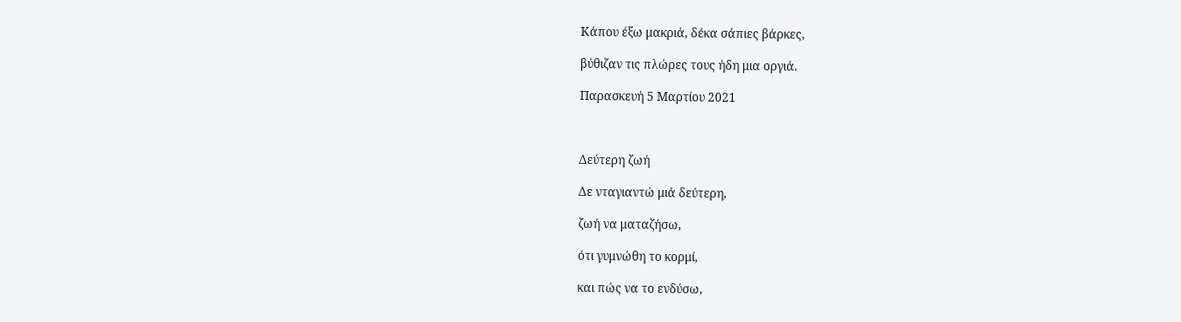Κάπου έξω μακριά, δέκα σάπιες βάρκες,

βύθιζαν τις πλώρες τους ήδη μια οργιά.

Παρασκευή 5 Μαρτίου 2021



Δεύτερη ζωή

Δε νταγιαντώ μιά δεύτερη,

ζωή να ματαζήσω,

ότι γυμνώθη το κορμί,

και πώς να το ενδύσω,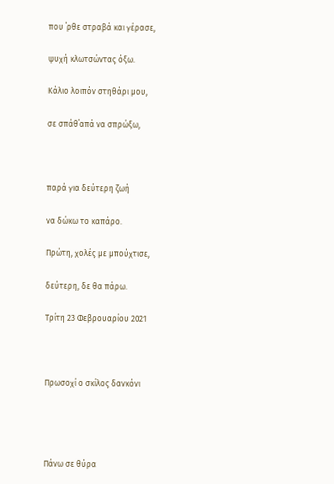που ΄ρθε στραβά και γέρασε,

ψυχή κλωτσώντας όξω.

Κάλιο λοιπόν στηθάρι μου,

σε σπάθ΄απά να σπρώξω,



παρά για δεύτερη ζωή

να δώκω το καπάρο.

Πρώτη, χολές με μπούχτισε,

δεύτερη, δε θα πάρω.

Τρίτη 23 Φεβρουαρίου 2021



Πρωσοχί ο σκίλος δανκόνι




Πάνω σε θύρα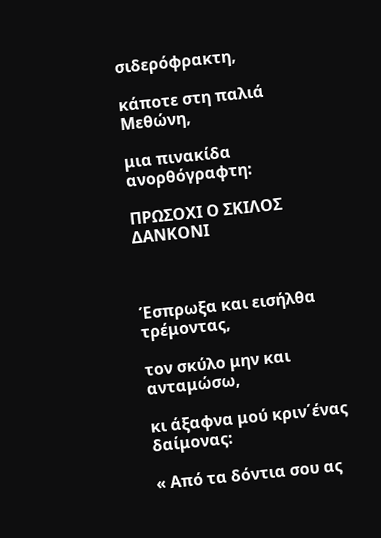σιδερόφρακτη,

κάποτε στη παλιά Μεθώνη,

μια πινακίδα ανορθόγραφτη:

ΠΡΩΣΟΧΙ Ο ΣΚΙΛΟΣ ΔΑΝΚΟΝΙ



Έσπρωξα και εισήλθα τρέμοντας,

τον σκύλο μην και ανταμώσω,

κι άξαφνα μού κριν΄ένας δαίμονας:

« Από τα δόντια σου ας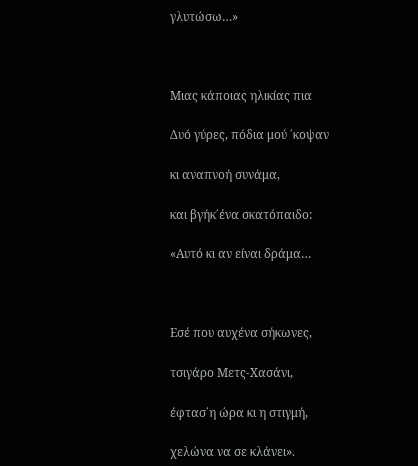γλυτώσω…»



Μιας κάποιας ηλικίας πια

Δυό γύρες, πόδια μού ΄κοψαν

κι αναπνοή συνάμα,

και βγήκ΄ένα σκατόπαιδο:

«Αυτό κι αν είναι δράμα…



Εσέ που αυχένα σήκωνες,

τσιγάρο Μετς-Χασάνι,

έφτασ΄η ώρα κι η στιγμή,

χελώνα να σε κλάνει».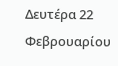Δευτέρα 22 Φεβρουαρίου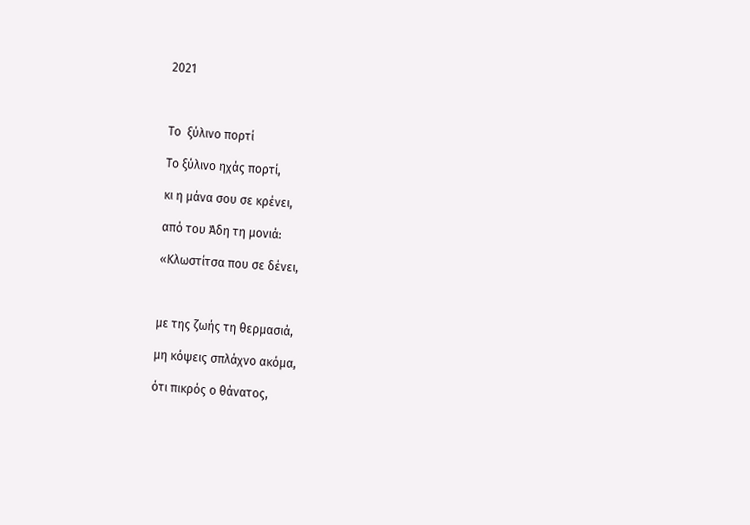2021



Το  ξύλινο πορτί

Το ξύλινο ηχάς πορτί,

κι η μάνα σου σε κρένει,

από του Άδη τη μονιά:

«Κλωστίτσα που σε δένει,



με της ζωής τη θερμασιά,

μη κόψεις σπλάχνο ακόμα,

ότι πικρός ο θάνατος,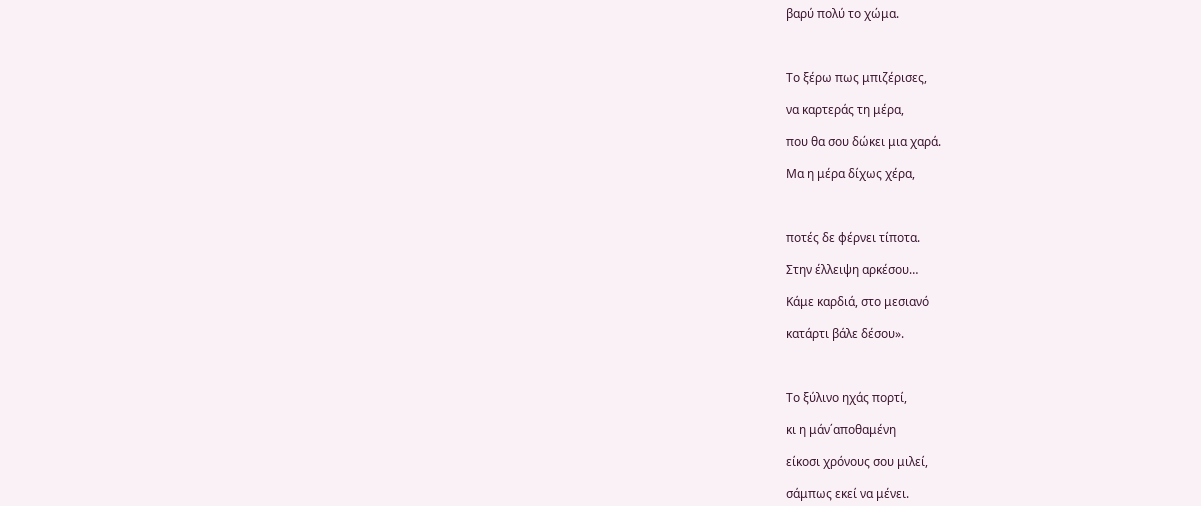βαρύ πολύ το χώμα.



Το ξέρω πως μπιζέρισες,

να καρτεράς τη μέρα,

που θα σου δώκει μια χαρά.

Μα η μέρα δίχως χέρα,



ποτές δε φέρνει τίποτα.

Στην έλλειψη αρκέσου…

Κάμε καρδιά, στο μεσιανό

κατάρτι βάλε δέσου».



Το ξύλινο ηχάς πορτί,

κι η μάν΄αποθαμένη

είκοσι χρόνους σου μιλεί,

σάμπως εκεί να μένει.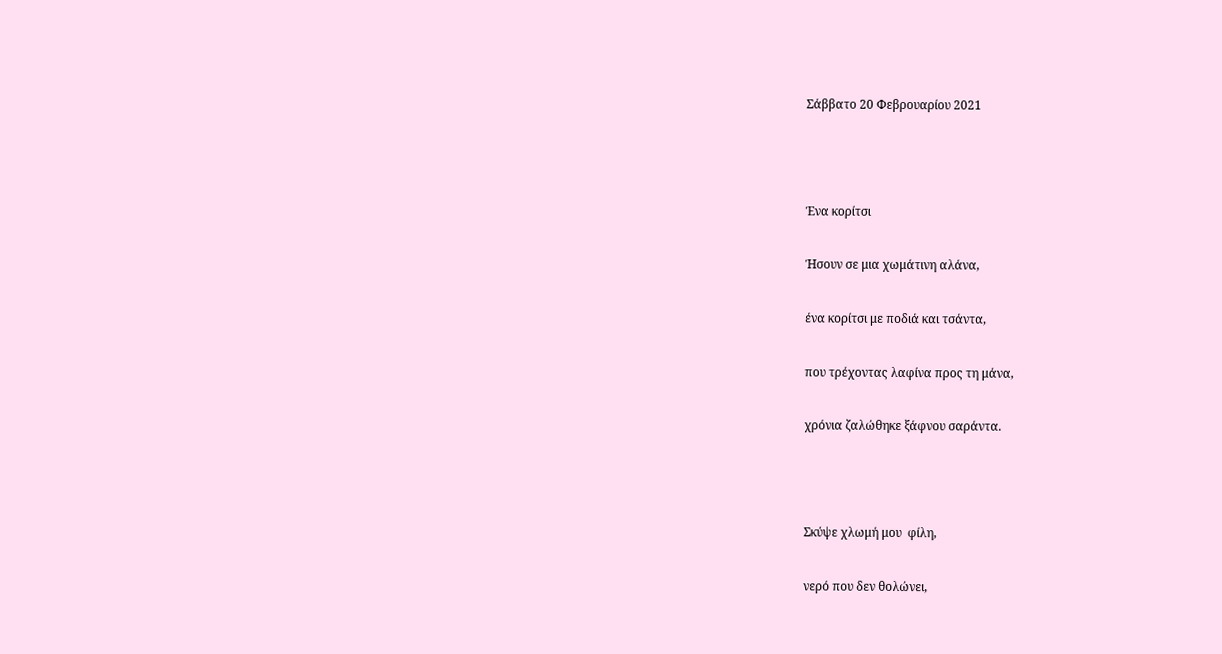Σάββατο 20 Φεβρουαρίου 2021



Ένα κορίτσι

Ήσουν σε μια χωμάτινη αλάνα,

ένα κορίτσι με ποδιά και τσάντα,

που τρέχοντας λαφίνα προς τη μάνα,

χρόνια ζαλώθηκε ξάφνου σαράντα.



Σκύψε χλωμή μου  φίλη,

νερό που δεν θολώνει,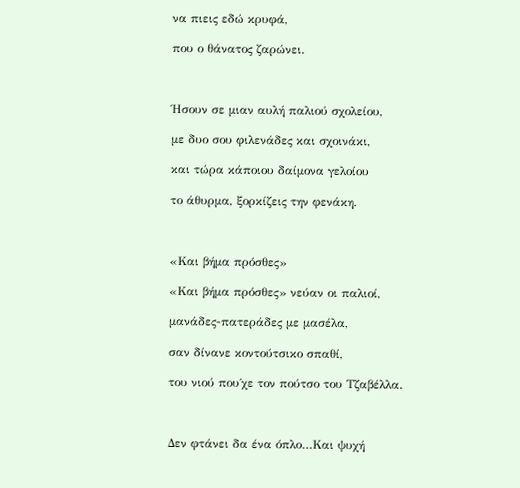να πιεις εδώ κρυφά,

που ο θάνατος ζαρώνει.



Ήσουν σε μιαν αυλή παλιού σχολείου,

με δυο σου φιλενάδες και σχοινάκι,

και τώρα κάποιου δαίμονα γελοίου

το άθυρμα, ξορκίζεις την φενάκη.



«Και βήμα πρόσθες»

«Και βήμα πρόσθες» νεύαν οι παλιοί,

μανάδες-πατεράδες με μασέλα,

σαν δίνανε κοντούτσικο σπαθί,

του νιού που΄χε τον πούτσο του Τζαβέλλα.



Δεν φτάνει δα ένα όπλο…Και ψυχή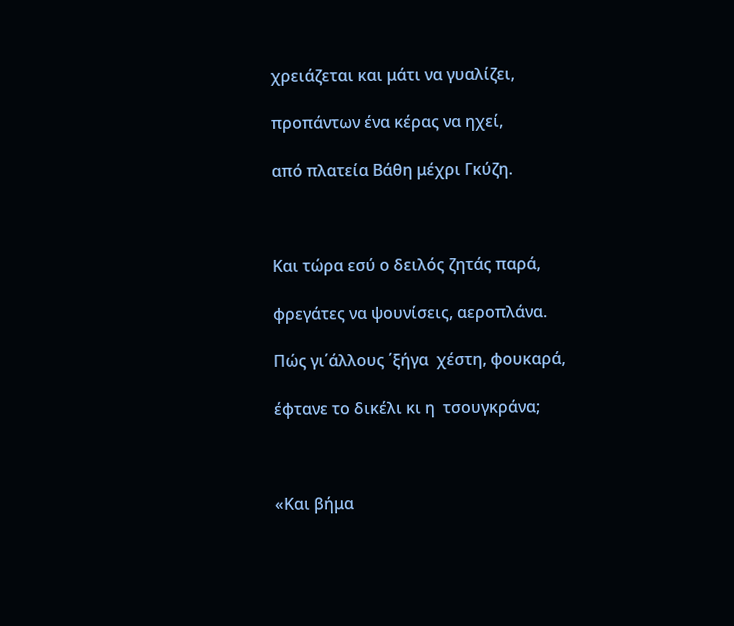χρειάζεται και μάτι να γυαλίζει,

προπάντων ένα κέρας να ηχεί,

από πλατεία Βάθη μέχρι Γκύζη.



Και τώρα εσύ ο δειλός ζητάς παρά,

φρεγάτες να ψουνίσεις, αεροπλάνα.

Πώς γι΄άλλους ΄ξήγα  χέστη, φουκαρά,

έφτανε το δικέλι κι η  τσουγκράνα;



«Και βήμα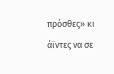πρόσθες» κι άϊντες να σε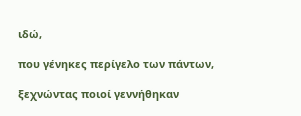ιδώ,

που γένηκες περίγελο των πάντων,

ξεχνώντας ποιοί γεννήθηκαν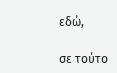εδώ,

σε τούτο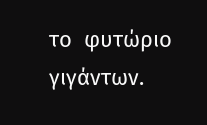το  φυτώριο γιγάντων.